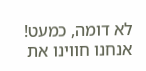לא דומה, כמעט!
אנחנו חווינו את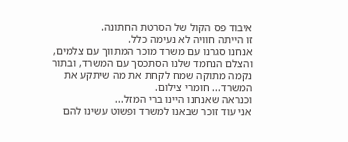איבוד פס הקול של הסרטת החתונה.
זו הייתה חוויה לא נעימה כלל.
אנחנו סגרנו עם משרד מוכר המתווך עם צלמים, והצלם הנחמד שלנו הסתכסך עם המשרד, ובתור נקמה מתוקה שמח לקחת את מה שיתקע את המשרד... חומרי צילום.
וכנראה שאנחנו היינו ברי המזל...
אני עוד זוכר שבאנו למשרד ופשוט עשינו להם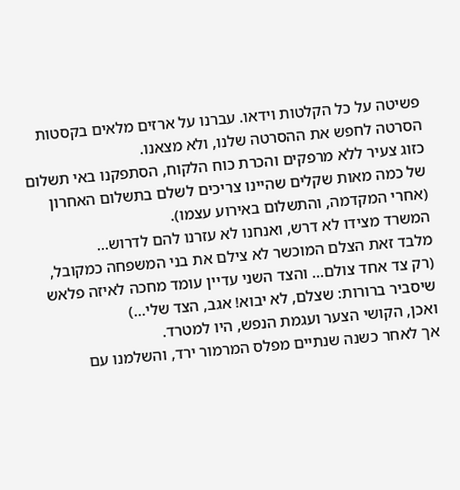פשיטה על כל הקלטות וידאו. עברנו על ארזים מלאים בקסטות הסרטה לחפש את ההסרטה שלנו, ולא מצאנו.
כזוג צעיר ללא מרפקים והכרת כוח הלקוח, הסתפקנו באי תשלום של כמה מאות שקלים שהיינו צריכים לשלם בתשלום האחרון (אחרי המקדמה, והתשלום באירוע עצמו).
המשרד מצידו לא דרש, ואנחנו לא עזרנו להם לדרוש...
מלבד זאת הצלם המוכשר לא צילם את בני המשפחה כמקובל, (רק צד אחד צולם... והצד השני עדיין עומד מחכה לאיזה פלאש שיסביר ברורות: שצלם, לא יבוא! אגב, הצד שלי...)
ואכן, הקושי הצער ועגמת הנפש, היו למטרד.
אך לאחר כשנה שנתיים מפלס המרמור ירד, והשלמנו עם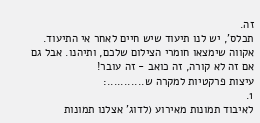זה.
תכלס', יש לנו תיעוד שיש חיים לאחר אי התיעוד.
אקווה שימצאו חומרי הצילום שלכם, ותיהנו. אבל גם אם זה לא קורה, זה כואב - זה עובר!
עיצות פרקטיות למקרה ש...........:
1.
לאיבוד תמונות מאירוע (לדוג' אצלנו תמונות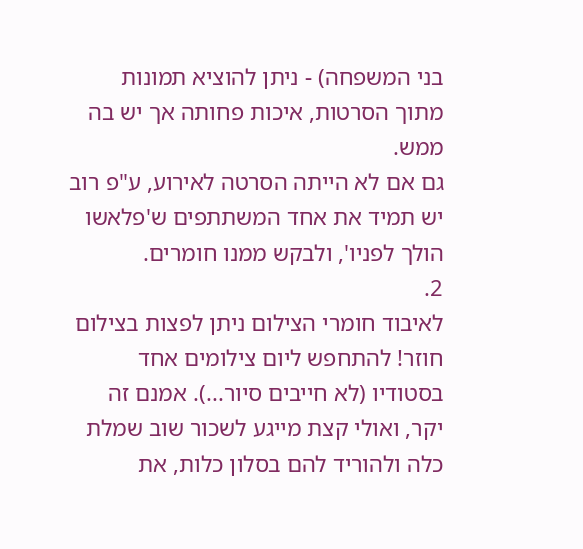בני המשפחה) - ניתן להוציא תמונות מתוך הסרטות, איכות פחותה אך יש בה ממש.
גם אם לא הייתה הסרטה לאירוע, ע"פ רוב יש תמיד את אחד המשתתפים ש'פלאשו הולך לפניו', ולבקש ממנו חומרים.
2.
לאיבוד חומרי הצילום ניתן לפצות בצילום חוזר! להתחפש ליום צילומים אחד בסטודיו (לא חייבים סיור...). אמנם זה יקר, ואולי קצת מייגע לשכור שוב שמלת כלה ולהוריד להם בסלון כלות, את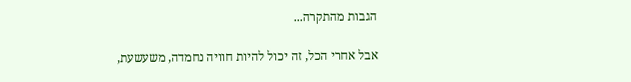הגבות מהתקרה...

אבל אחרי הכל, זה יכול להיות חוויה נחמדה, משעשעת,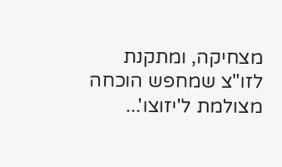מצחיקה, ומתקנת לזו"צ שמחפש הוכחה מצולמת ל'יזוצו'...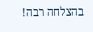בהצלחה רבה!